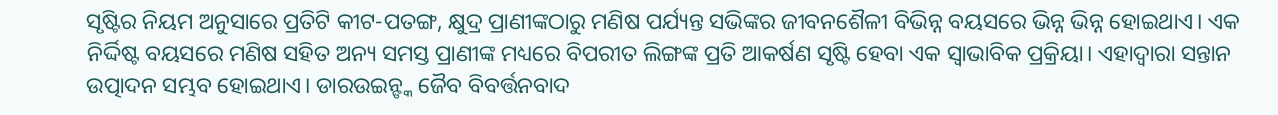ସୃଷ୍ଟିର ନିୟମ ଅନୁସାରେ ପ୍ରତିଟି କୀଟ-ପତଙ୍ଗ, କ୍ଷୁଦ୍ର ପ୍ରାଣୀଙ୍କଠାରୁ ମଣିଷ ପର୍ଯ୍ୟନ୍ତ ସଭିଙ୍କର ଜୀବନଶୈଳୀ ବିଭିନ୍ନ ବୟସରେ ଭିନ୍ନ ଭିନ୍ନ ହୋଇଥାଏ। ଏକ ନିର୍ଦ୍ଦିଷ୍ଟ ବୟସରେ ମଣିଷ ସହିତ ଅନ୍ୟ ସମସ୍ତ ପ୍ରାଣୀଙ୍କ ମଧ୍ୟରେ ବିପରୀତ ଲିଙ୍ଗଙ୍କ ପ୍ରତି ଆକର୍ଷଣ ସୃଷ୍ଟି ହେବା ଏକ ସ୍ବାଭାବିକ ପ୍ରକ୍ରିୟା। ଏହାଦ୍ୱାରା ସନ୍ତାନ ଉତ୍ପାଦନ ସମ୍ଭବ ହୋଇଥାଏ। ଡାରଉଇନ୍ଙ୍କ ଜୈବ ବିବର୍ତ୍ତନବାଦ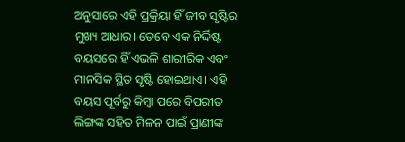ଅନୁସାରେ ଏହି ପ୍ରକ୍ରିୟା ହିଁ ଜୀବ ସୃଷ୍ଟିର ମୁଖ୍ୟ ଆଧାର। ତେବେ ଏକ ନିର୍ଦ୍ଦିଷ୍ଟ ବୟସରେ ହିଁ ଏଭଳି ଶାରୀରିକ ଏବଂ ମାନସିକ ସ୍ଥିତ ସୃଷ୍ଟି ହୋଇଥାଏ। ଏହି ବୟସ ପୂର୍ବରୁ କିମ୍ବା ପରେ ବିପରୀତ ଲିଙ୍ଗଙ୍କ ସହିତ ମିଳନ ପାଇଁ ପ୍ରାଣୀଙ୍କ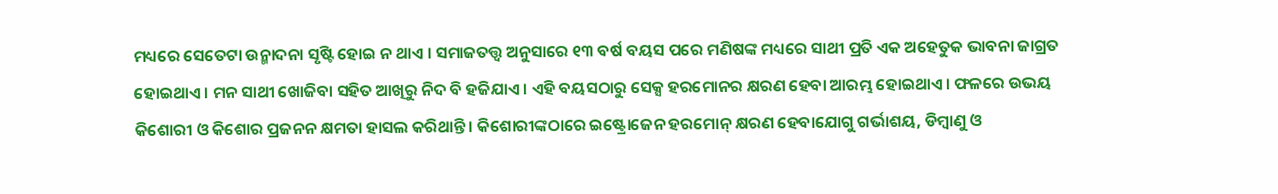ମଧ୍ୟରେ ସେତେଟା ଉନ୍ମାଦନା ସୃଷ୍ଟି ହୋଇ ନ ଥାଏ । ସମାଜତତ୍ତ୍ୱ ଅନୁସାରେ ୧୩ ବର୍ଷ ବୟସ ପରେ ମଣିଷଙ୍କ ମଧ୍ୟରେ ସାଥୀ ପ୍ରତି ଏକ ଅହେତୁକ ଭାବନା ଜାଗ୍ରତ ହୋଇଥାଏ। ମନ ସାଥୀ ଖୋଜିବା ସହିତ ଆଖିରୁ ନିଦ ବି ହଜିଯାଏ। ଏହି ବୟସଠାରୁ ସେକ୍ସ ହରମୋନର କ୍ଷରଣ ହେବା ଆରମ୍ଭ ହୋଇଥାଏ। ଫଳରେ ଉଭୟ କିଶୋରୀ ଓ କିଶୋର ପ୍ରଜନନ କ୍ଷମତା ହାସଲ କରିଥାନ୍ତି। କିଶୋରୀଙ୍କଠାରେ ଇଷ୍ଟ୍ରୋଜେନ ହରମୋନ୍ କ୍ଷରଣ ହେବାଯୋଗୁ ଗର୍ଭାଶୟ, ଡିମ୍ବାଣୁ ଓ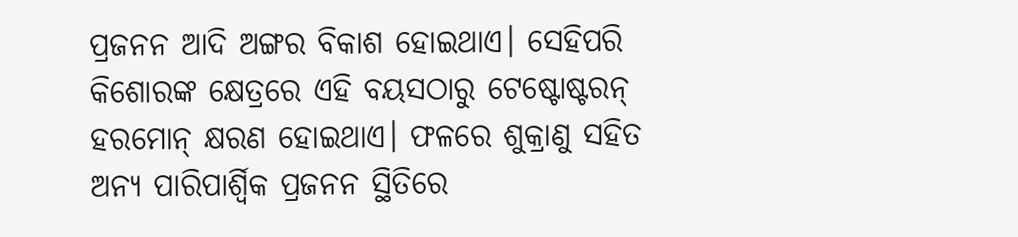ପ୍ରଜନନ ଆଦି ଅଙ୍ଗର ବିକାଶ ହୋଇଥାଏ। ସେହିପରି କିଶୋରଙ୍କ କ୍ଷେତ୍ରରେ ଏହି ବୟସଠାରୁ ଟେଷ୍ଟୋଷ୍ଟରନ୍ ହରମୋନ୍ କ୍ଷରଣ ହୋଇଥାଏ। ଫଳରେ ଶୁକ୍ରାଣୁ ସହିତ ଅନ୍ୟ ପାରିପାର୍ଶ୍ୱିକ ପ୍ରଜନନ ସ୍ଥିତିରେ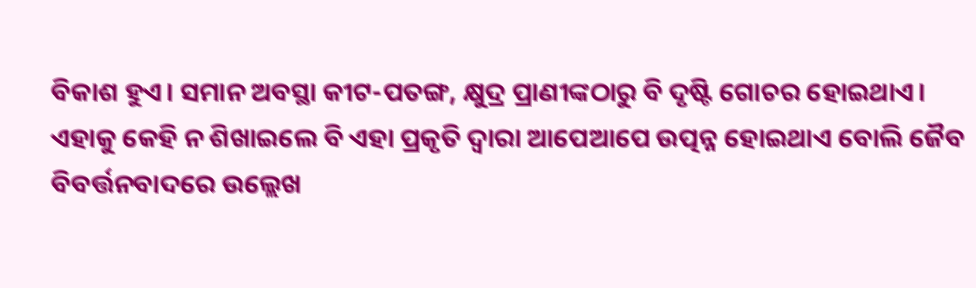ବିକାଶ ହୁଏ। ସମାନ ଅବସ୍ଥା କୀଟ-ପତଙ୍ଗ, କ୍ଷୁଦ୍ର ପ୍ରାଣୀଙ୍କଠାରୁ ବି ଦୃଷ୍ଟି ଗୋଚର ହୋଇଥାଏ। ଏହାକୁ କେହି ନ ଶିଖାଇଲେ ବି ଏହା ପ୍ରକୃତି ଦ୍ୱାରା ଆପେଆପେ ଉତ୍ପନ୍ନ ହୋଇଥାଏ ବୋଲି ଜୈବ ବିବର୍ତ୍ତନବାଦରେ ଉଲ୍ଲେଖ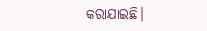କରାଯାଇଛି।